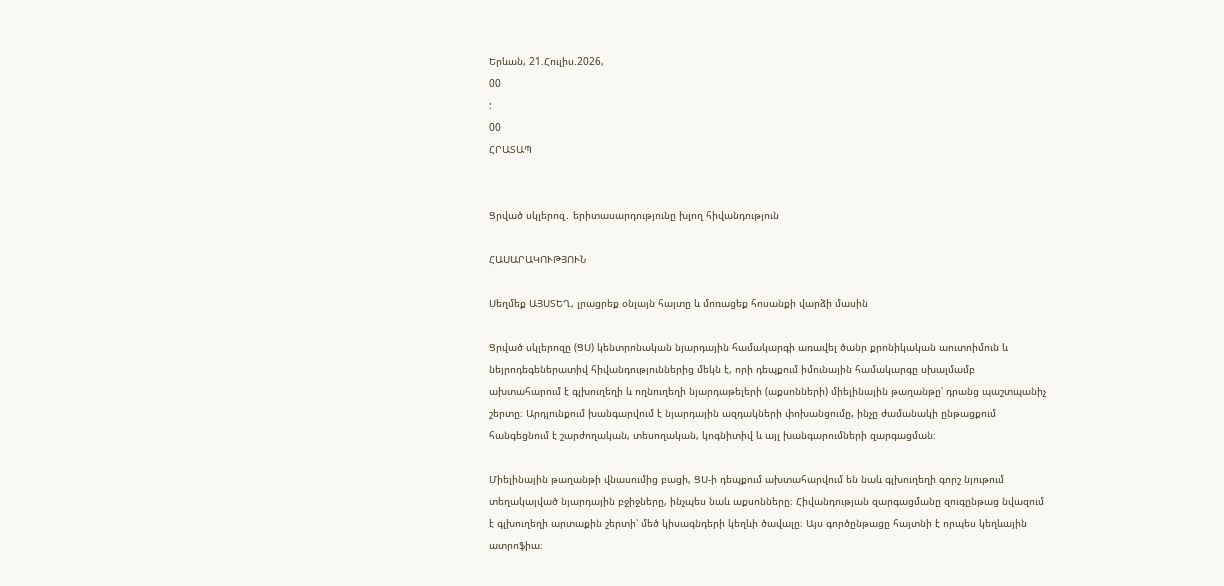Երևան, 21.Հուլիս.2026,
00
:
00
ՀՐԱՏԱՊ


Ցրված սկլերոզ․ երիտասարդությունը խլող հիվանդություն

ՀԱՍԱՐԱԿՈՒԹՅՈՒՆ

Սեղմեք ԱՅՍՏԵՂ, լրացրեք օնլայն հայտը և մոռացեք հոսանքի վարձի մասին

Ցրված սկլերոզը (ՑՍ) կենտրոնական նյարդային համակարգի առավել ծանր քրոնիկական աուտոիմուն և նեյրոդեգեներատիվ հիվանդություններից մեկն է, որի դեպքում իմունային համակարգը սխալմամբ ախտահարում է գլխուղեղի և ողնուղեղի նյարդաթելերի (աքսոնների) միելինային թաղանթը՝ դրանց պաշտպանիչ շերտը։ Արդյունքում խանգարվում է նյարդային ազդակների փոխանցումը, ինչը ժամանակի ընթացքում հանգեցնում է շարժողական, տեսողական, կոգնիտիվ և այլ խանգարումների զարգացման։

Միելինային թաղանթի վնասումից բացի, ՑՍ-ի դեպքում ախտահարվում են նաև գլխուղեղի գորշ նյութում տեղակայված նյարդային բջիջները, ինչպես նաև աքսոնները։ Հիվանդության զարգացմանը զուգընթաց նվազում է գլխուղեղի արտաքին շերտի՝ մեծ կիսագնդերի կեղևի ծավալը։ Այս գործընթացը հայտնի է որպես կեղևային ատրոֆիա։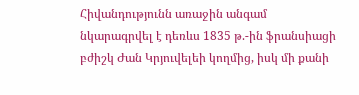Հիվանդությունն առաջին անգամ նկարագրվել է դեռևս 1835 թ.-ին ֆրանսիացի բժիշկ Ժան Կրյուվելեի կողմից, իսկ մի քանի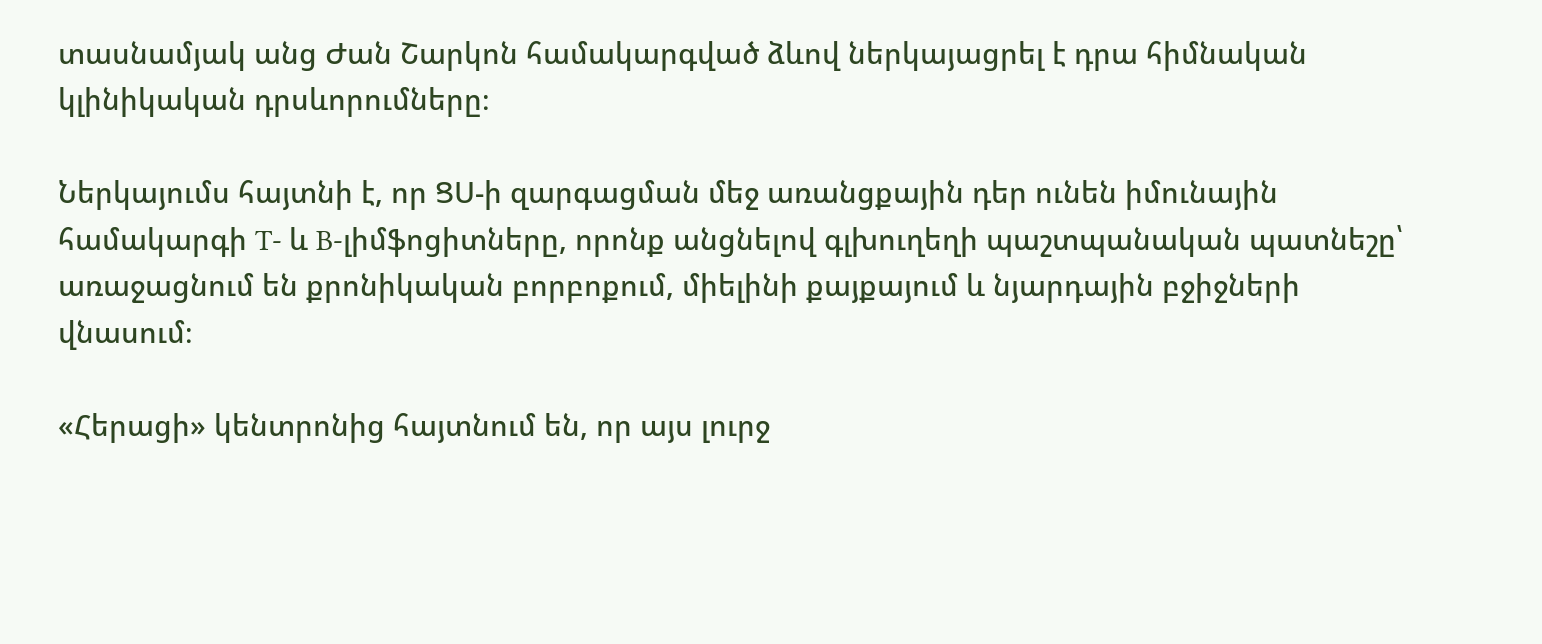տասնամյակ անց Ժան Շարկոն համակարգված ձևով ներկայացրել է դրա հիմնական կլինիկական դրսևորումները։

Ներկայումս հայտնի է, որ ՑՍ-ի զարգացման մեջ առանցքային դեր ունեն իմունային համակարգի T- և B-լիմֆոցիտները, որոնք անցնելով գլխուղեղի պաշտպանական պատնեշը՝ առաջացնում են քրոնիկական բորբոքում, միելինի քայքայում և նյարդային բջիջների վնասում։

«Հերացի» կենտրոնից հայտնում են, որ այս լուրջ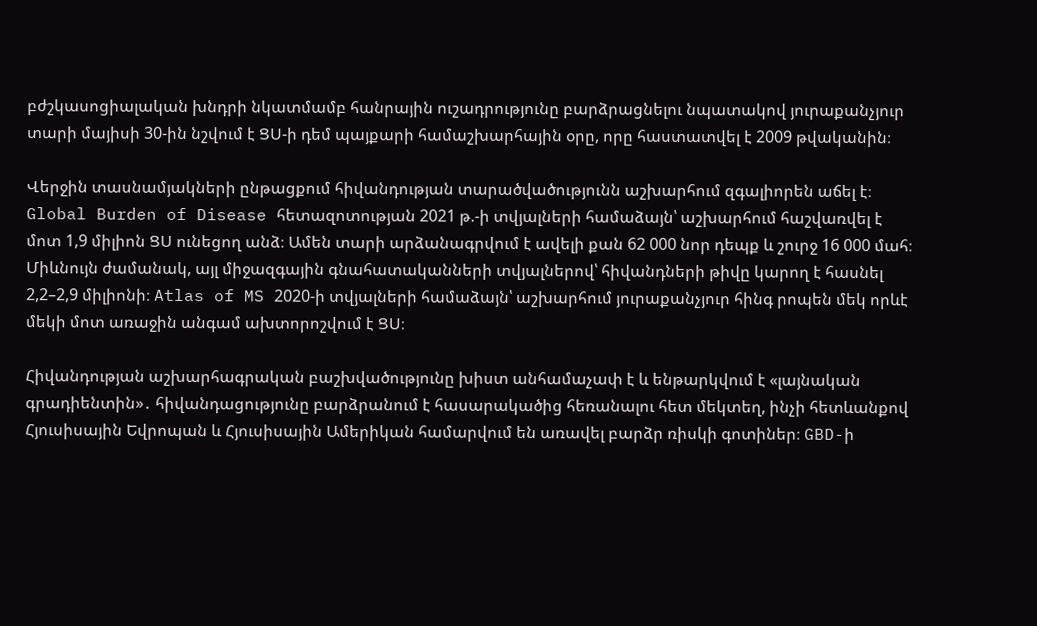բժշկասոցիալական խնդրի նկատմամբ հանրային ուշադրությունը բարձրացնելու նպատակով յուրաքանչյուր տարի մայիսի 30-ին նշվում է ՑՍ-ի դեմ պայքարի համաշխարհային օրը, որը հաստատվել է 2009 թվականին։

Վերջին տասնամյակների ընթացքում հիվանդության տարածվածությունն աշխարհում զգալիորեն աճել է։ Global Burden of Disease հետազոտության 2021 թ.-ի տվյալների համաձայն՝ աշխարհում հաշվառվել է մոտ 1,9 միլիոն ՑՍ ունեցող անձ։ Ամեն տարի արձանագրվում է ավելի քան 62 000 նոր դեպք և շուրջ 16 000 մահ։ Միևնույն ժամանակ, այլ միջազգային գնահատականների տվյալներով՝ հիվանդների թիվը կարող է հասնել 2,2–2,9 միլիոնի։ Atlas of MS 2020-ի տվյալների համաձայն՝ աշխարհում յուրաքանչյուր հինգ րոպեն մեկ որևէ մեկի մոտ առաջին անգամ ախտորոշվում է ՑՍ։

Հիվանդության աշխարհագրական բաշխվածությունը խիստ անհամաչափ է և ենթարկվում է «լայնական գրադիենտին»․ հիվանդացությունը բարձրանում է հասարակածից հեռանալու հետ մեկտեղ, ինչի հետևանքով Հյուսիսային Եվրոպան և Հյուսիսային Ամերիկան համարվում են առավել բարձր ռիսկի գոտիներ։ GBD-ի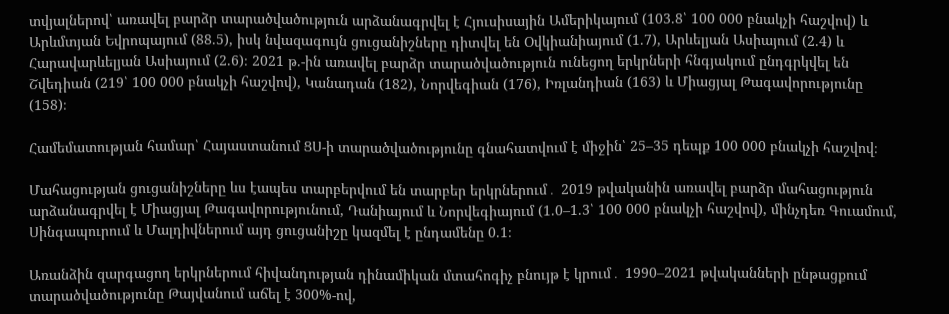տվյալներով՝ առավել բարձր տարածվածություն արձանագրվել է Հյուսիսային Ամերիկայում (103.8՝ 100 000 բնակչի հաշվով) և Արևմտյան Եվրոպայում (88.5), իսկ նվազագույն ցուցանիշները դիտվել են Օվկիանիայում (1.7), Արևելյան Ասիայում (2.4) և Հարավարևելյան Ասիայում (2.6)։ 2021 թ.-ին առավել բարձր տարածվածություն ունեցող երկրների հնգյակում ընդգրկվել են Շվեդիան (219՝ 100 000 բնակչի հաշվով), Կանադան (182), Նորվեգիան (176), Իռլանդիան (163) և Միացյալ Թագավորությունը (158)։

Համեմատության համար՝ Հայաստանում ՑՍ-ի տարածվածությունը գնահատվում է միջին՝ 25–35 դեպք 100 000 բնակչի հաշվով։

Մահացության ցուցանիշները ևս էապես տարբերվում են տարբեր երկրներում․ 2019 թվականին առավել բարձր մահացություն արձանագրվել է Միացյալ Թագավորությունում, Դանիայում և Նորվեգիայում (1.0–1.3՝ 100 000 բնակչի հաշվով), մինչդեռ Գուամում, Սինգապուրում և Մալդիվներում այդ ցուցանիշը կազմել է ընդամենը 0.1։

Առանձին զարգացող երկրներում հիվանդության դինամիկան մտահոգիչ բնույթ է կրում․ 1990–2021 թվականների ընթացքում տարածվածությունը Թայվանում աճել է 300%-ով,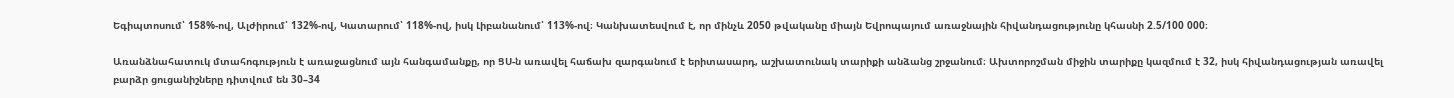Եգիպտոսում՝ 158%-ով, Ալժիրում՝ 132%-ով, Կատարում՝ 118%-ով, իսկ Լիբանանում՝ 113%-ով։ Կանխատեսվում է, որ մինչև 2050 թվականը միայն Եվրոպայում առաջնային հիվանդացությունը կհասնի 2.5/100 000։

Առանձնահատուկ մտահոգություն է առաջացնում այն հանգամանքը, որ ՑՍ-ն առավել հաճախ զարգանում է երիտասարդ, աշխատունակ տարիքի անձանց շրջանում։ Ախտորոշման միջին տարիքը կազմում է 32, իսկ հիվանդացության առավել բարձր ցուցանիշները դիտվում են 30–34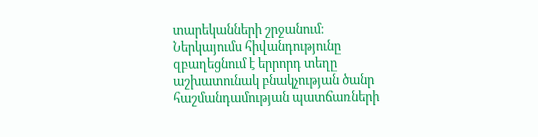տարեկանների շրջանում։ Ներկայումս հիվանդությունը զբաղեցնում է երրորդ տեղը աշխատունակ բնակչության ծանր հաշմանդամության պատճառների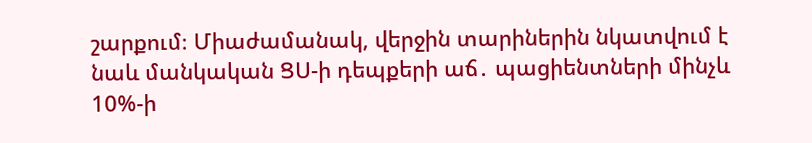շարքում։ Միաժամանակ, վերջին տարիներին նկատվում է նաև մանկական ՑՍ-ի դեպքերի աճ․ պացիենտների մինչև 10%-ի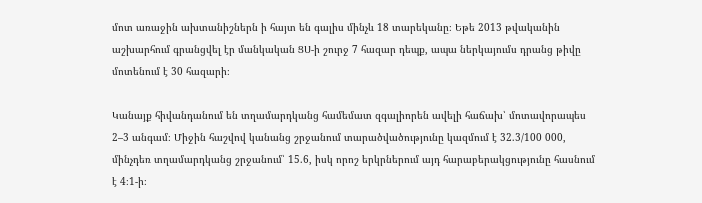մոտ առաջին ախտանիշներն ի հայտ են գալիս մինչև 18 տարեկանը։ Եթե 2013 թվականին աշխարհում գրանցվել էր մանկական ՑՍ-ի շուրջ 7 հազար դեպք, ապա ներկայումս դրանց թիվը մոտենում է 30 հազարի։

Կանայք հիվանդանում են տղամարդկանց համեմատ զգալիորեն ավելի հաճախ՝ մոտավորապես 2–3 անգամ։ Միջին հաշվով կանանց շրջանում տարածվածությունը կազմում է 32.3/100 000, մինչդեռ տղամարդկանց շրջանում՝ 15.6, իսկ որոշ երկրներում այդ հարաբերակցությունը հասնում է 4։1-ի։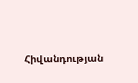Հիվանդության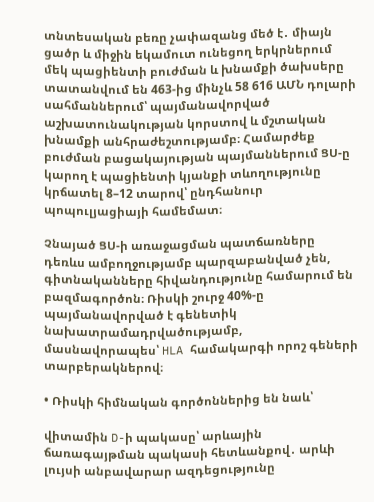տնտեսական բեռը չափազանց մեծ է․ միայն ցածր և միջին եկամուտ ունեցող երկրներում մեկ պացիենտի բուժման և խնամքի ծախսերը տատանվում են 463-ից մինչև 58 616 ԱՄՆ դոլարի սահմաններում՝ պայմանավորված աշխատունակության կորստով և մշտական խնամքի անհրաժեշտությամբ։ Համարժեք բուժման բացակայության պայմաններում ՑՍ-ը կարող է պացիենտի կյանքի տևողությունը կրճատել 8–12 տարով՝ ընդհանուր պոպուլյացիայի համեմատ։

Չնայած ՑՍ-ի առաջացման պատճառները դեռևս ամբողջությամբ պարզաբանված չեն, գիտնականները հիվանդությունը համարում են բազմագործոն։ Ռիսկի շուրջ 40%-ը պայմանավորված է գենետիկ նախատրամադրվածությամբ, մասնավորապես՝ HLA համակարգի որոշ գեների տարբերակներով։

• Ռիսկի հիմնական գործոններից են նաև՝

վիտամին D-ի պակասը՝ արևային ճառագայթման պակասի հետևանքով․ արևի լույսի անբավարար ազդեցությունը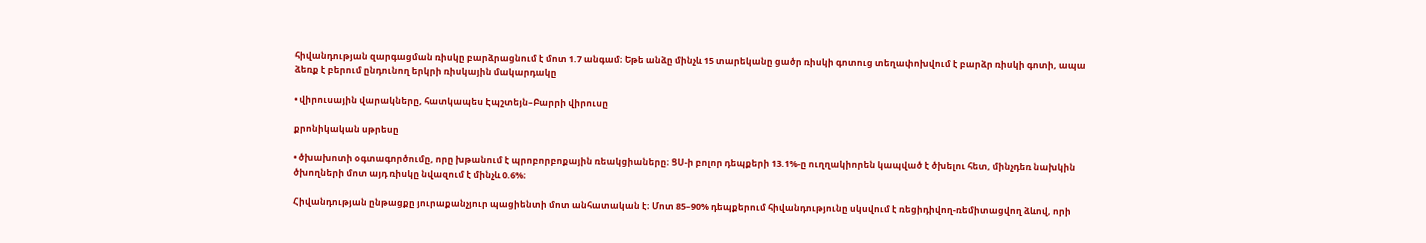հիվանդության զարգացման ռիսկը բարձրացնում է մոտ 1.7 անգամ։ Եթե անձը մինչև 15 տարեկանը ցածր ռիսկի գոտուց տեղափոխվում է բարձր ռիսկի գոտի, ապա ձեռք է բերում ընդունող երկրի ռիսկային մակարդակը

• վիրուսային վարակները, հատկապես Էպշտեյն–Բարրի վիրուսը

քրոնիկական սթրեսը

• ծխախոտի օգտագործումը, որը խթանում է պրոբորբոքային ռեակցիաները։ ՑՍ-ի բոլոր դեպքերի 13.1%-ը ուղղակիորեն կապված է ծխելու հետ, մինչդեռ նախկին ծխողների մոտ այդ ռիսկը նվազում է մինչև 0.6%։

Հիվանդության ընթացքը յուրաքանչյուր պացիենտի մոտ անհատական է։ Մոտ 85–90% դեպքերում հիվանդությունը սկսվում է ռեցիդիվող-ռեմիտացվող ձևով, որի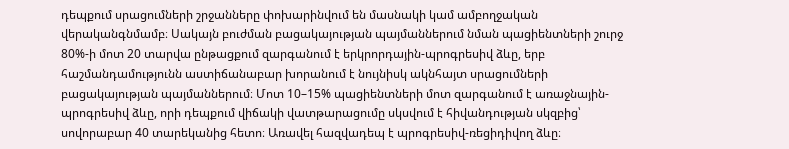դեպքում սրացումների շրջանները փոխարինվում են մասնակի կամ ամբողջական վերականգնմամբ։ Սակայն բուժման բացակայության պայմաններում նման պացիենտների շուրջ 80%-ի մոտ 20 տարվա ընթացքում զարգանում է երկրորդային-պրոգրեսիվ ձևը, երբ հաշմանդամությունն աստիճանաբար խորանում է նույնիսկ ակնհայտ սրացումների բացակայության պայմաններում։ Մոտ 10–15% պացիենտների մոտ զարգանում է առաջնային-պրոգրեսիվ ձևը, որի դեպքում վիճակի վատթարացումը սկսվում է հիվանդության սկզբից՝ սովորաբար 40 տարեկանից հետո։ Առավել հազվադեպ է պրոգրեսիվ-ռեցիդիվող ձևը։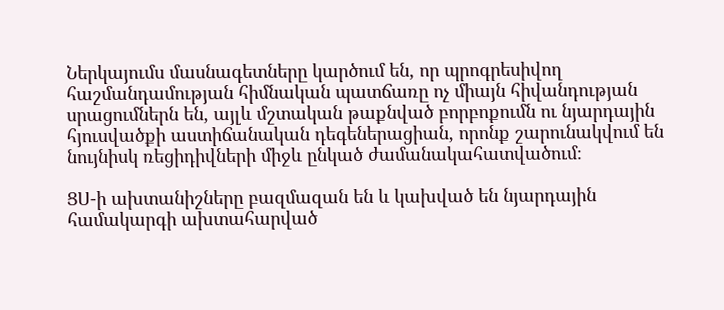Ներկայումս մասնագետները կարծում են, որ պրոգրեսիվող հաշմանդամության հիմնական պատճառը ոչ միայն հիվանդության սրացումներն են, այլև մշտական թաքնված բորբոքումն ու նյարդային հյուսվածքի աստիճանական դեգեներացիան, որոնք շարունակվում են նույնիսկ ռեցիդիվների միջև ընկած ժամանակահատվածում։

ՑՍ-ի ախտանիշները բազմազան են և կախված են նյարդային համակարգի ախտահարված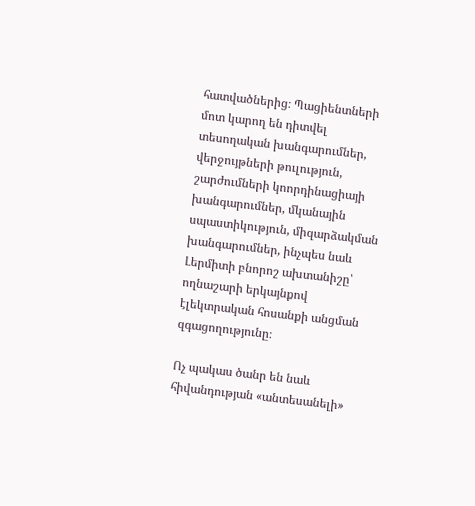հատվածներից։ Պացիենտների մոտ կարող են դիտվել տեսողական խանգարումներ, վերջույթների թուլություն, շարժումների կոորդինացիայի խանգարումներ, մկանային սպաստիկություն, միզարձակման խանգարումներ, ինչպես նաև Լերմիտի բնորոշ ախտանիշը՝ ողնաշարի երկայնքով էլեկտրական հոսանքի անցման զգացողությունը։

Ոչ պակաս ծանր են նաև հիվանդության «անտեսանելի»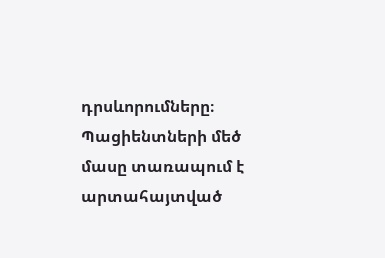դրսևորումները։ Պացիենտների մեծ մասը տառապում է արտահայտված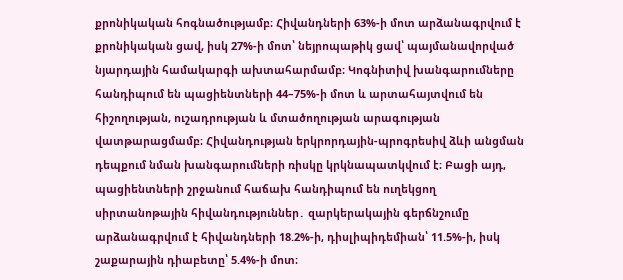քրոնիկական հոգնածությամբ։ Հիվանդների 63%-ի մոտ արձանագրվում է քրոնիկական ցավ, իսկ 27%-ի մոտ՝ նեյրոպաթիկ ցավ՝ պայմանավորված նյարդային համակարգի ախտահարմամբ։ Կոգնիտիվ խանգարումները հանդիպում են պացիենտների 44–75%-ի մոտ և արտահայտվում են հիշողության, ուշադրության և մտածողության արագության վատթարացմամբ։ Հիվանդության երկրորդային-պրոգրեսիվ ձևի անցման դեպքում նման խանգարումների ռիսկը կրկնապատկվում է։ Բացի այդ, պացիենտների շրջանում հաճախ հանդիպում են ուղեկցող սիրտանոթային հիվանդություններ․ զարկերակային գերճնշումը արձանագրվում է հիվանդների 18.2%-ի, դիսլիպիդեմիան՝ 11.5%-ի, իսկ շաքարային դիաբետը՝ 5.4%-ի մոտ։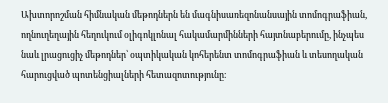Ախտորոշման հիմնական մեթոդներն են մագնիսառեզոնանսային տոմոգրաֆիան, ողնուղեղային հեղուկում օլիգոկլոնալ հակամարմինների հայտնաբերումը, ինչպես նաև լրացուցիչ մեթոդներ՝ օպտիկական կոհերենտ տոմոգրաֆիան և տեսողական հարուցված պոտենցիալների հետազոտությունը։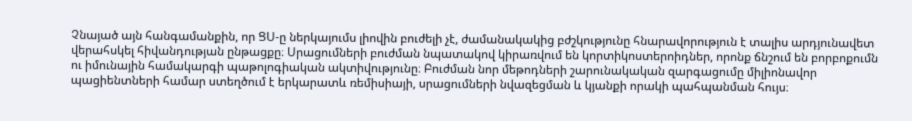Չնայած այն հանգամանքին, որ ՑՍ-ը ներկայումս լիովին բուժելի չէ, ժամանակակից բժշկությունը հնարավորություն է տալիս արդյունավետ վերահսկել հիվանդության ընթացքը։ Սրացումների բուժման նպատակով կիրառվում են կորտիկոստերոիդներ, որոնք ճնշում են բորբոքումն ու իմունային համակարգի պաթոլոգիական ակտիվությունը։ Բուժման նոր մեթոդների շարունակական զարգացումը միլիոնավոր պացիենտների համար ստեղծում է երկարատև ռեմիսիայի, սրացումների նվազեցման և կյանքի որակի պահպանման հույս։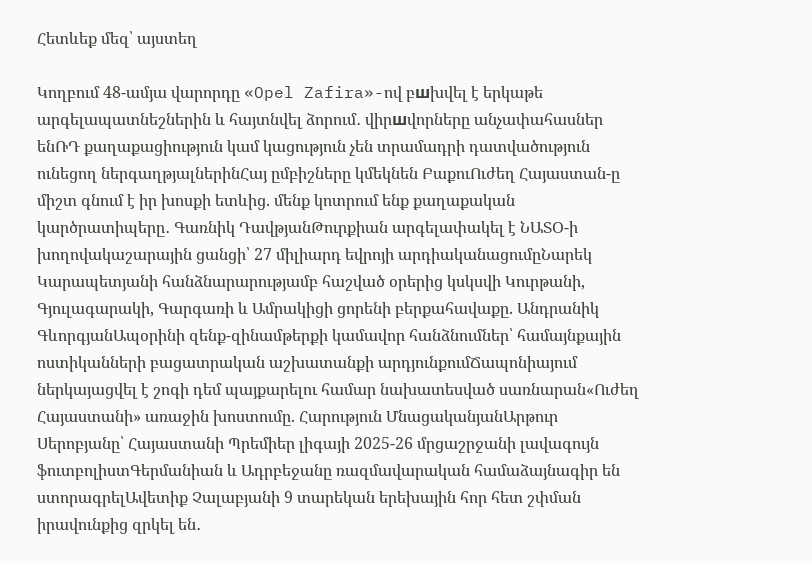Հետևեք մեզ՝ այստեղ

Կողբում 48-ամյա վարորդը «Opel Zafira»-ով բшխվել է երկաթե արգելապատնեշներին և հայտնվել ձորում․ վիրшվորները անչափահասներ ենՌԴ քաղաքացիություն կամ կացություն չեն տրամադրի դատվածություն ունեցող ներգաղթյալներինՀայ ըմբիշները կմեկնեն ԲաքուՈւժեղ Հայաստան-ը միշտ գնում է իր խոսքի ետևից. մենք կոտրում ենք քաղաքական կարծրատիպերը․ Գառնիկ ԴավթյանԹուրքիան արգելափակել է ՆԱՏՕ-ի խողովակաշարային ցանցի՝ 27 միլիարդ եվրոյի արդիականացումըՆարեկ Կարապետյանի հանձնարարությամբ հաշված օրերից կսկսվի Կուրթանի, Գյուլագարակի, Գարգառի և Ամրակիցի ցորենի բերքահավաքը. Անդրանիկ ԳևորգյանԱպօրինի զենք-զինամթերքի կամավոր հանձնումներ՝ համայնքային ոստիկանների բացատրական աշխատանքի արդյունքումՃապոնիայում ներկայացվել է շոգի դեմ պայքարելու համար նախատեսված սառնարան«Ուժեղ Հայաստանի» առաջին խոստումը. Հարություն ՄնացականյանԱրթուր Սերոբյանը՝ Հայաստանի Պրեմիեր լիգայի 2025-26 մրցաշրջանի լավագույն ֆուտբոլիստԳերմանիան և Ադրբեջանը ռազմավարական համաձայնագիր են ստորագրելԱվետիք Չալաբյանի 9 տարեկան երեխային հոր հետ շփման իրավունքից զրկել են․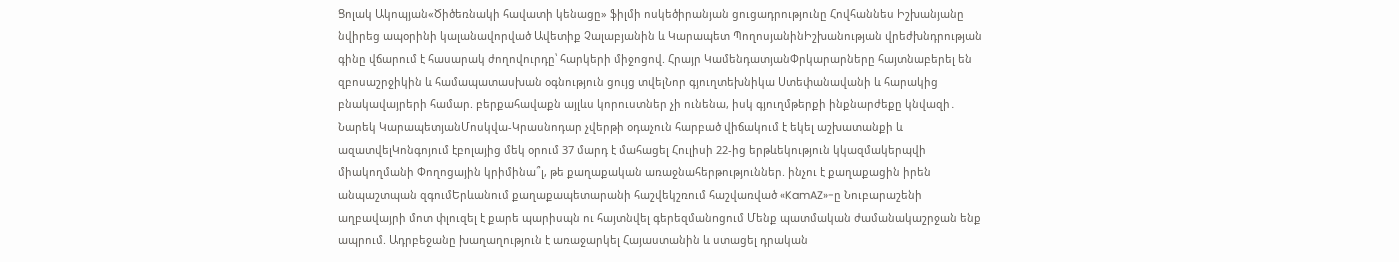Ցոլակ Ակոպյան«Ծիծեռնակի հավատի կենացը» ֆիլմի ոսկեծիրանյան ցուցադրությունը Հովհաննես Իշխանյանը նվիրեց ապօրինի կալանավորված Ավետիք Չալաբյանին և Կարապետ ՊողոսյանինԻշխանության վրեժխնդրության գինը վճարում է հասարակ ժողովուրդը՝ հարկերի միջոցով. Հրայր ԿամենդատյանՓրկարարները հայտնաբերել են զբոսաշրջիկին և համապատասխան օգնություն ցույց տվելՆոր գյուղտեխնիկա Ստեփանավանի և հարակից բնակավայրերի համար. բերքահավաքն այլևս կորուստներ չի ունենա, իսկ գյուղմթերքի ինքնարժեքը կնվազի․ Նարեկ ԿարապետյանՄոսկվա-Կրասնոդար չվերթի օդաչուն հարբած վիճակում է եկել աշխատանքի և ազատվելԿոնգոյում էբոլայից մեկ օրում 37 մարդ է մահացել Հուլիսի 22-ից երթևեկություն կկազմակերպվի միակողմանի Փողոցային կրիմինա՞լ, թե քաղաքական առաջնահերթություններ. ինչու է քաղաքացին իրեն անպաշտպան զգումԵրևանում քաղաքապետարանի հաշվեկշռում հաշվառված «KamAZ»-ը Նուբարաշենի աղբավայրի մոտ փլուզել է քարե պարիսպն ու հայտնվել գերեզմանnցում Մենք պատմական ժամանակաշրջան ենք ապրում. Ադրբեջանը խաղաղություն է առաջարկել Հայաստանին և ստացել դրական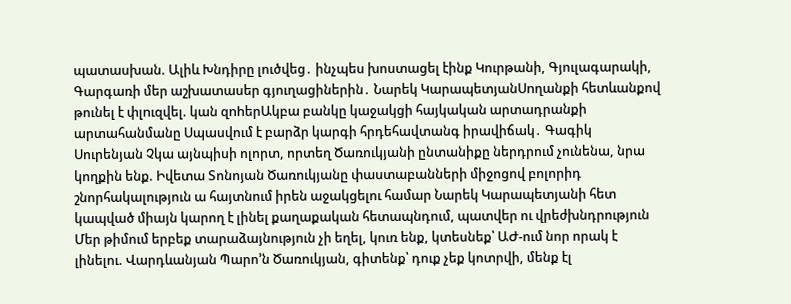պատասխան. Ալիև Խնդիրը լուծվեց․ ինչպես խոստացել էինք Կուրթանի, Գյուլագարակի, Գարգառի մեր աշխատասեր գյուղացիներին․ Նարեկ ԿարապետյանՍnղանքի հետևանքով թունել է փլnւզվել. կան զnhերԱկբա բանկը կաջակցի հայկական արտադրանքի արտահանմանը Սպասվում է բարձր կարգի հրդեհավտանգ իրավիճակ․ Գագիկ Սուրենյան Չկա այնպիսի ոլորտ, որտեղ Ծառուկյանի ընտանիքը ներդրում չունենա, նրա կողքին ենք. Իվետա Տոնոյան Ծառուկյանը փաստաբանների միջոցով բոլորիդ շնորհակալություն ա հայտնում իրեն աջակցելու համար Նարեկ Կարապետյանի հետ կապված միայն կարող է լինել քաղաքական հետապնդում, պատվեր ու վրեժխնդրություն Մեր թիմում երբեք տարաձայնություն չի եղել, կուռ ենք, կտեսնեք՝ ԱԺ-ում նոր որակ է լինելու. Վարդևանյան Պարո’ն Ծառուկյան, գիտենք՝ դուք չեք կոտրվի, մենք էլ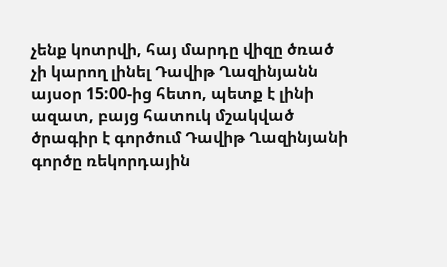չենք կոտրվի, հայ մարդը վիզը ծռած չի կարող լինել Դավիթ Ղազինյանն այսօր 15:00-ից հետո, պետք է լինի ազատ, բայց հատուկ մշակված ծրագիր է գործում Դավիթ Ղազինյանի գործը ռեկորդային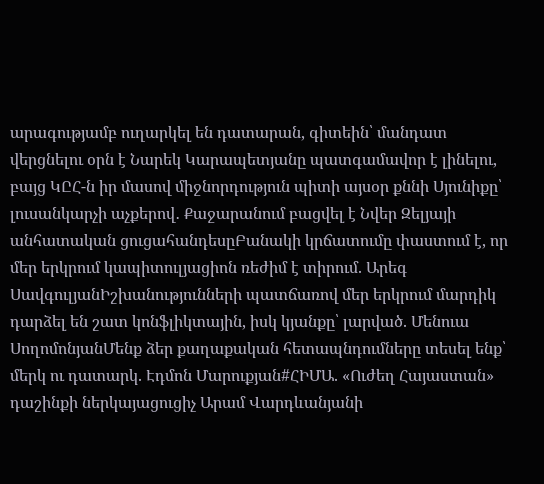արագությամբ ուղարկել են դատարան, գիտեին՝ մանդատ վերցնելու օրն է Նարեկ Կարապետյանը պատգամավոր է լինելու, բայց ԿԸՀ-ն իր մասով միջնորդություն պիտի այսօր քննի Սյունիքը՝ լուսանկարչի աչքերով․ Քաջարանում բացվել է Նվեր Զելյայի անհատական ցուցահանդեսըԲանակի կրճատումը փաստում է, որ մեր երկրում կապիտուլյացիոն ռեժիմ է տիրում. Արեգ ՍավգուլյանԻշխանությունների պատճառով մեր երկրում մարդիկ դարձել են շատ կոնֆլիկտային, իսկ կյանքը՝ լարված. Մենուա ՍողոմոնյանՄենք ձեր քաղաքական հետապնդումները տեսել ենք՝ մերկ ու դատարկ. Էդմոն Մարուքյան#ՀԻՄԱ. «Ուժեղ Հայաստան» դաշինքի ներկայացուցիչ Արամ Վարդևանյանի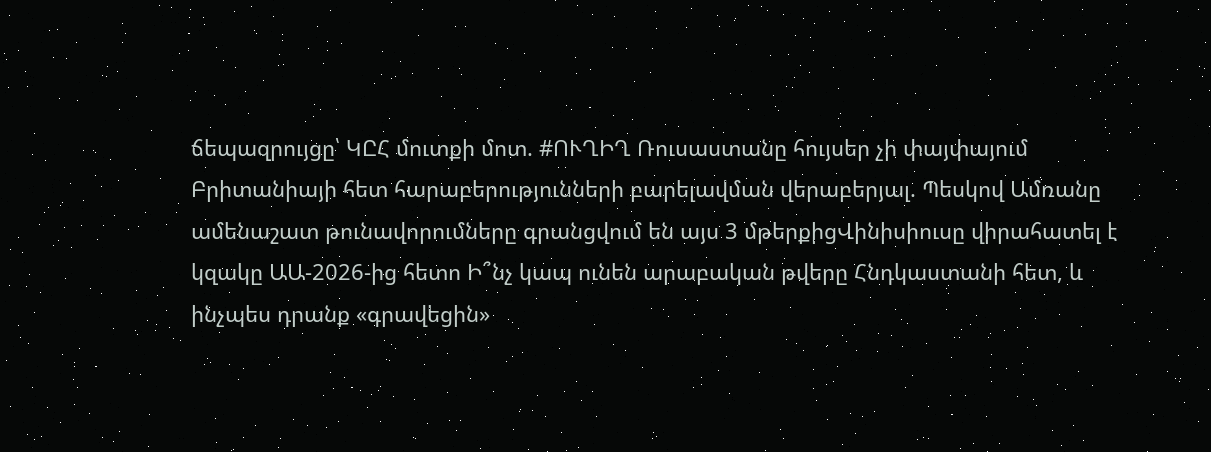ճեպազրույցը՝ ԿԸՀ մուտքի մոտ. #ՈՒՂԻՂ Ռուսաստանը հույսեր չի փայփայում Բրիտանիայի հետ հարաբերությունների բարելավման վերաբերյալ. Պեսկով Ամռանը ամենաշատ թունավորումները գրանցվում են այս 3 մթերքիցՎինիսիուսը վիրահատել է կզակը ԱԱ-2026-ից հետո Ի՞նչ կապ ունեն արաբական թվերը Հնդկաստանի հետ, և ինչպես դրանք «գրավեցին»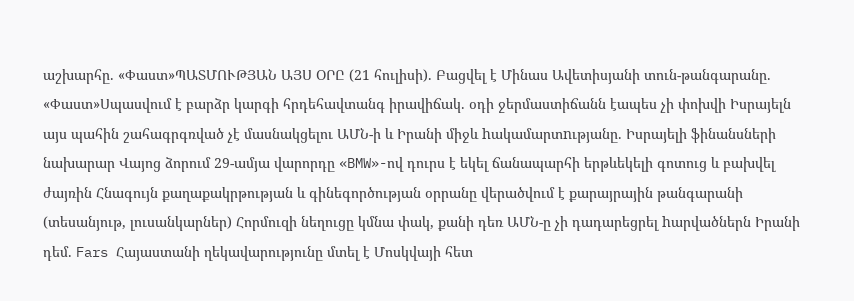աշխարհը. «Փաստ»ՊԱՏՄՈՒԹՅԱՆ ԱՅՍ ՕՐԸ (21 հուլիսի). Բացվել է Մինաս Ավետիսյանի տուն-թանգարանը. «Փաստ»Սպասվում է բարձր կարգի հրդեհավտանգ իրավիճակ. օդի ջերմաստիճանն էապես չի փոխվի Իսրայելն այս պահին շահագրգռված չէ մասնակցելու ԱՄՆ-ի և Իրանի միջև hակամարտnւթյանը. Իսրայելի ֆինանսների նախարար Վայոց ձորում 29-ամյա վարորդը «BMW»-ով դուրս է եկել ճանապարհի երթևեկելի գոտուց և բախվել ժայռին Հնագույն քաղաքակրթության և գինեգործության օրրանը վերածվում է քարայրային թանգարանի (տեսանյութ, լուսանկարներ) Հորմուզի նեղուցը կմնա փակ, քանի դեռ ԱՄՆ-ը չի դադարեցրել hարվածներն Իրանի դեմ. Fars Հայաստանի ղեկավարությունը մտել է Մոսկվայի հետ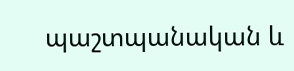պաշտպանական և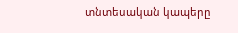տնտեսական կապերը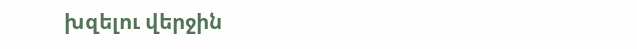խզելու վերջին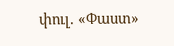փուլ. «Փաստ»